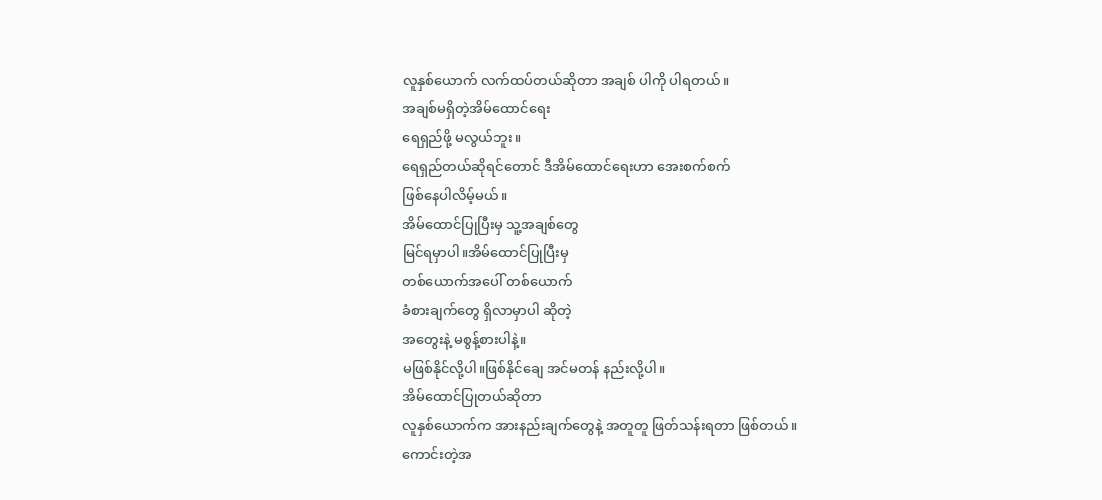လူနှစ်ယောက် လက်ထပ်တယ်ဆိုတာ အချစ် ပါကို ပါရတယ်။
အချစ်မရှိတဲ့အိမ်ထောင်ရေး
ရေရှည်ဖို့ မလွယ်ဘူး။
ရေရှည်တယ်ဆိုရင်တောင် ဒီအိမ်ထောင်ရေးဟာ အေးစက်စက်
ဖြစ်နေပါလိမ့်မယ်။
အိမ်ထောင်ပြုပြီးမှ သူ့အချစ်တွေ
မြင်ရမှာပါ။အိမ်ထောင်ပြုပြီးမှ
တစ်ယောက်အပေါ် တစ်ယောက်
ခံစားချက်တွေ ရှိလာမှာပါ ဆိုတဲ့
အတွေးနဲ့ မစွန့်စားပါနဲ့။
မဖြစ်နိုင်လို့ပါ။ဖြစ်နိုင်ချေ အင်မတန် နည်းလို့ပါ။
အိမ်ထောင်ပြုတယ်ဆိုတာ
လူနှစ်ယောက်က အားနည်းချက်တွေနဲ့ အတူတူ ဖြတ်သန်းရတာ ဖြစ်တယ်။
ကောင်းတဲ့အ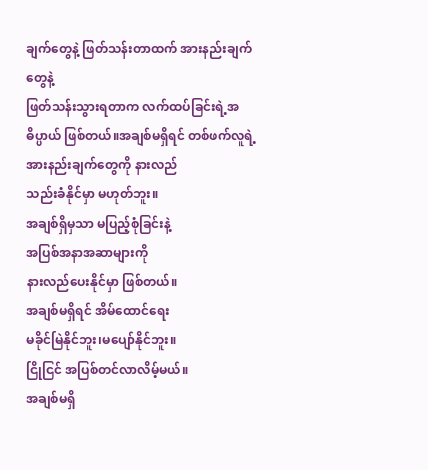ချက်တွေနဲ့ ဖြတ်သန်းတာထက် အားနည်းချက်တွေနဲ့
ဖြတ်သန်းသွားရတာက လက်ထပ်ခြင်းရဲ့အဓိပ္ပာယ် ဖြစ်တယ်။အချစ်မရှိရင် တစ်ဖက်လူရဲ့
အားနည်းချက်တွေကို နားလည်
သည်းခံနိုင်မှာ မဟုတ်ဘူး။
အချစ်ရှိမှသာ မပြည့်စုံခြင်းနဲ့
အပြစ်အနာအဆာများကို
နားလည်ပေးနိုင်မှာ ဖြစ်တယ်။
အချစ်မရှိရင် အိမ်ထောင်ရေး
မခိုင်မြဲနိုင်ဘူး၊မပျော်နိုင်ဘူး။
ငြိုငြင် အပြစ်တင်လာလိမ့်မယ်။
အချစ်မရှိ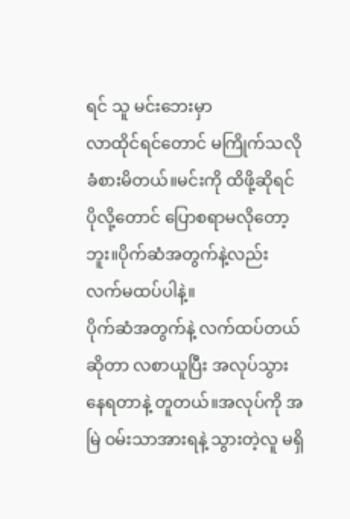ရင် သူ မင်းဘေးမှာ
လာထိုင်ရင်တောင် မကြိုက်သလို ခံစားမိတယ်။မင်းကို ထိဖို့ဆိုရင်
ပိုလို့တောင် ပြောစရာမလိုတော့ဘူး။ပိုက်ဆံအတွက်နဲ့လည်း လက်မထပ်ပါနဲ့။
ပိုက်ဆံအတွက်နဲ့ လက်ထပ်တယ်ဆိုတာ လစာယူပြီး အလုပ်သွားနေရတာနဲ့ တူတယ်။အလုပ်ကို အမြဲ ဝမ်းသာအားရနဲ့ သွားတဲ့လူ မရှိ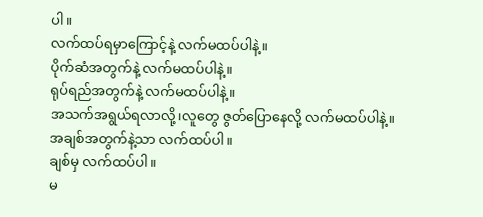ပါ။
လက်ထပ်ရမှာကြောင့်နဲ့ လက်မထပ်ပါနဲ့။
ပိုက်ဆံအတွက်နဲ့ လက်မထပ်ပါနဲ့။
ရုပ်ရည်အတွက်နဲ့ လက်မထပ်ပါနဲ့။
အသက်အရွယ်ရလာလို့၊လူတွေ ဇွတ်ပြောနေလို့ လက်မထပ်ပါနဲ့။
အချစ်အတွက်နဲ့သာ လက်ထပ်ပါ။
ချစ်မှ လက်ထပ်ပါ။
မ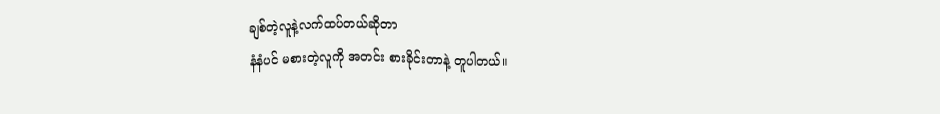ချစ်တဲ့လူနဲ့လက်ထပ်တယ်ဆိုတာ
နံနံပင် မစားတဲ့လူကို အတင်း စားခိုင်းတာနဲ့ တူပါတယ်။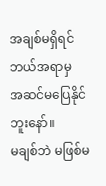အချစ်မရှိရင် ဘယ်အရာမှ
အဆင်မပြေနိုင်ဘူးနော်။
မချစ်ဘဲ မဖြစ်မ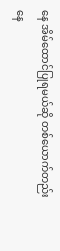နေ အိမ်ထောင်ပြုရမယ်ဆို တစ်ယောက်တည်း နေ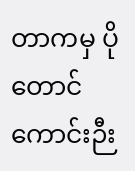တာကမှ ပိုတောင် ကောင်းဉီး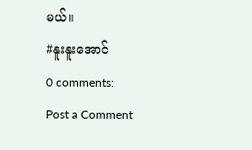မယ်။
#နူးနူးအောင်
0 comments:
Post a Comment